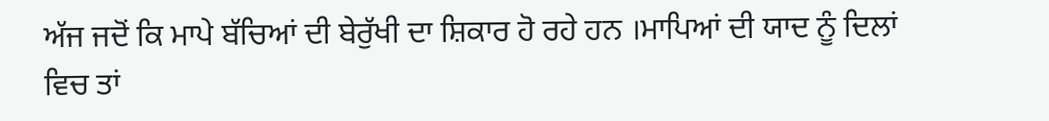ਅੱਜ ਜਦੋਂ ਕਿ ਮਾਪੇ ਬੱਚਿਆਂ ਦੀ ਬੇਰੁੱਖੀ ਦਾ ਸ਼ਿਕਾਰ ਹੋ ਰਹੇ ਹਨ ।ਮਾਪਿਆਂ ਦੀ ਯਾਦ ਨੂੰ ਦਿਲਾਂ ਵਿਚ ਤਾਂ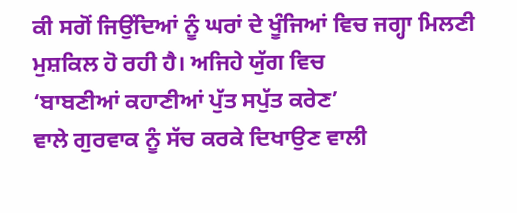ਕੀ ਸਗੋਂ ਜਿਉਂਦਿਆਂ ਨੂੰ ਘਰਾਂ ਦੇ ਖੂੰਜਿਆਂ ਵਿਚ ਜਗ੍ਹਾ ਮਿਲਣੀ ਮੁਸ਼ਕਿਲ ਹੋ ਰਹੀ ਹੈ। ਅਜਿਹੇ ਯੁੱਗ ਵਿਚ
‘ਬਾਬਣੀਆਂ ਕਹਾਣੀਆਂ ਪੁੱਤ ਸਪੁੱਤ ਕਰੇਣ’
ਵਾਲੇ ਗੁਰਵਾਕ ਨੂੰ ਸੱਚ ਕਰਕੇ ਦਿਖਾਉਣ ਵਾਲੀ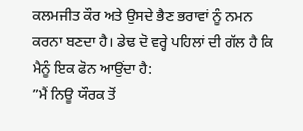ਕਲਮਜੀਤ ਕੌਰ ਅਤੇ ਉਸਦੇ ਭੈਣ ਭਰਾਵਾਂ ਨੂੰ ਨਮਨ ਕਰਨਾ ਬਣਦਾ ਹੈ। ਡੇਢ ਦੋ ਵਰ੍ਹੇ ਪਹਿਲਾਂ ਦੀ ਗੱਲ ਹੈ ਕਿ ਮੈਨੂੰ ਇਕ ਫੋਨ ਆਉਂਦਾ ਹੈ:
”ਮੈਂ ਨਿਊ ਯੌਰਕ ਤੋਂ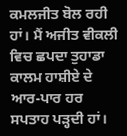ਕਮਲਜੀਤ ਬੋਲ ਰਹੀ ਹਾਂ। ਮੈਂ ਅਜੀਤ ਵੀਕਲੀ ਵਿਚ ਛਪਦਾ ਤੁਹਾਡਾ ਕਾਲਮ ਹਾਸ਼ੀਏ ਦੇ ਆਰ-ਪਾਰ ਹਰ ਸਪਤਾਹ ਪੜ੍ਹਦੀ ਹਾਂ।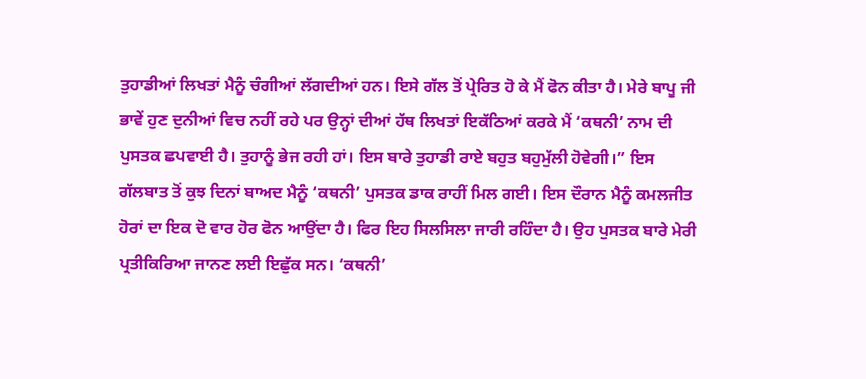ਤੁਹਾਡੀਆਂ ਲਿਖਤਾਂ ਮੈਨੂੰ ਚੰਗੀਆਂ ਲੱਗਦੀਆਂ ਹਨ। ਇਸੇ ਗੱਲ ਤੋਂ ਪ੍ਰੇਰਿਤ ਹੋ ਕੇ ਮੈਂ ਫੋਨ ਕੀਤਾ ਹੈ। ਮੇਰੇ ਬਾਪੂ ਜੀ ਭਾਵੇਂ ਹੁਣ ਦੁਨੀਆਂ ਵਿਚ ਨਹੀਂ ਰਹੇ ਪਰ ਉਨ੍ਹਾਂ ਦੀਆਂ ਹੱਥ ਲਿਖਤਾਂ ਇਕੱਠਿਆਂ ਕਰਕੇ ਮੈਂ ‘ਕਥਨੀ’ ਨਾਮ ਦੀ ਪੁਸਤਕ ਛਪਵਾਈ ਹੈ। ਤੁਹਾਨੂੰ ਭੇਜ ਰਹੀ ਹਾਂ। ਇਸ ਬਾਰੇ ਤੁਹਾਡੀ ਰਾਏ ਬਹੁਤ ਬਹੁਮੁੱਲੀ ਹੋਵੇਗੀ।” ਇਸ ਗੱਲਬਾਤ ਤੋਂ ਕੁਝ ਦਿਨਾਂ ਬਾਅਦ ਮੈਨੂੰ ‘ਕਥਨੀ’ ਪੁਸਤਕ ਡਾਕ ਰਾਹੀਂ ਮਿਲ ਗਈ। ਇਸ ਦੌਰਾਨ ਮੈਨੂੰ ਕਮਲਜੀਤ ਹੋਰਾਂ ਦਾ ਇਕ ਦੋ ਵਾਰ ਹੋਰ ਫੋਨ ਆਉਂਦਾ ਹੈ। ਫਿਰ ਇਹ ਸਿਲਸਿਲਾ ਜਾਰੀ ਰਹਿੰਦਾ ਹੈ। ਉਹ ਪੁਸਤਕ ਬਾਰੇ ਮੇਰੀ ਪ੍ਰਤੀਕਿਰਿਆ ਜਾਨਣ ਲਈ ਇਛੁੱਕ ਸਨ। ‘ਕਥਨੀ’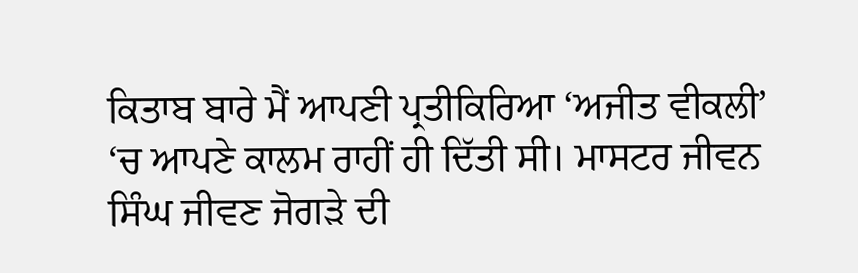ਕਿਤਾਬ ਬਾਰੇ ਮੈਂ ਆਪਣੀ ਪ੍ਰਤੀਕਿਰਿਆ ‘ਅਜੀਤ ਵੀਕਲੀ’ ‘ਚ ਆਪਣੇ ਕਾਲਮ ਰਾਹੀਂ ਹੀ ਦਿੱਤੀ ਸੀ। ਮਾਸਟਰ ਜੀਵਨ ਸਿੰਘ ਜੀਵਣ ਜੋਗੜੇ ਦੀ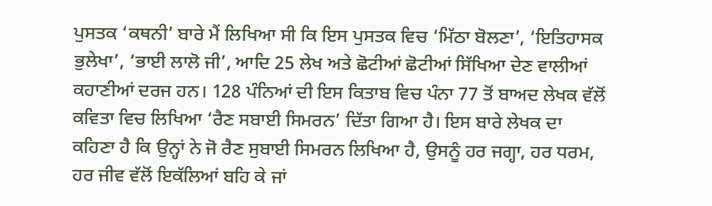ਪੁਸਤਕ ‘ਕਥਨੀ’ ਬਾਰੇ ਮੈਂ ਲਿਖਿਆ ਸੀ ਕਿ ਇਸ ਪੁਸਤਕ ਵਿਚ ‘ਮਿੱਠਾ ਬੋਲਣਾ’, ‘ਇਤਿਹਾਸਕ ਭੁਲੇਖਾ’, ‘ਭਾਈ ਲਾਲੋ ਜੀ’, ਆਦਿ 25 ਲੇਖ ਅਤੇ ਛੋਟੀਆਂ ਛੋਟੀਆਂ ਸਿੱਖਿਆ ਦੇਣ ਵਾਲੀਆਂ ਕਹਾਣੀਆਂ ਦਰਜ ਹਨ। 128 ਪੰਨਿਆਂ ਦੀ ਇਸ ਕਿਤਾਬ ਵਿਚ ਪੰਨਾ 77 ਤੋਂ ਬਾਅਦ ਲੇਖਕ ਵੱਲੋਂ ਕਵਿਤਾ ਵਿਚ ਲਿਖਿਆ ‘ਰੈਣ ਸਬਾਈ ਸਿਮਰਨ’ ਦਿੱਤਾ ਗਿਆ ਹੈ। ਇਸ ਬਾਰੇ ਲੇਖਕ ਦਾ ਕਹਿਣਾ ਹੈ ਕਿ ਉਨ੍ਹਾਂ ਨੇ ਜੋ ਰੈਣ ਸੁਬਾਈ ਸਿਮਰਨ ਲਿਖਿਆ ਹੈ, ਉਸਨੂੰ ਹਰ ਜਗ੍ਹਾ, ਹਰ ਧਰਮ, ਹਰ ਜੀਵ ਵੱਲੋਂ ਇਕੱਲਿਆਂ ਬਹਿ ਕੇ ਜਾਂ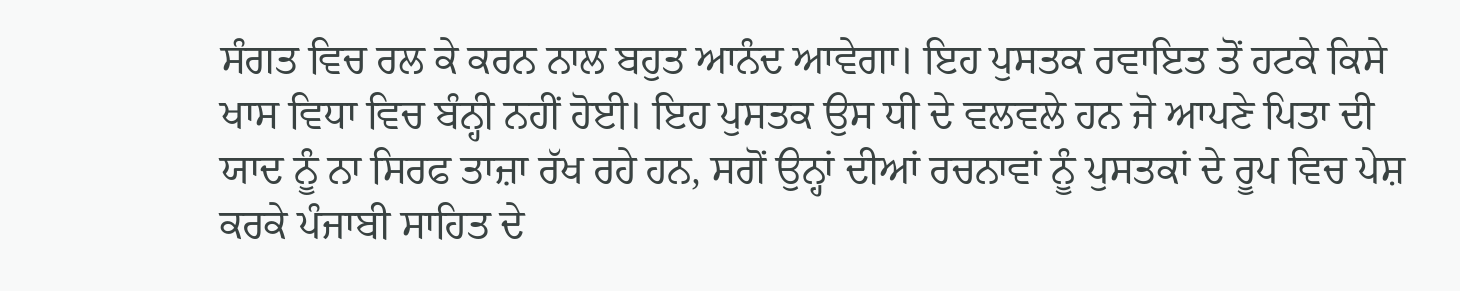ਸੰਗਤ ਵਿਚ ਰਲ ਕੇ ਕਰਨ ਨਾਲ ਬਹੁਤ ਆਨੰਦ ਆਵੇਗਾ। ਇਹ ਪੁਸਤਕ ਰਵਾਇਤ ਤੋਂ ਹਟਕੇ ਕਿਸੇ ਖਾਸ ਵਿਧਾ ਵਿਚ ਬੰਨ੍ਹੀ ਨਹੀਂ ਹੋਈ। ਇਹ ਪੁਸਤਕ ਉਸ ਧੀ ਦੇ ਵਲਵਲੇ ਹਨ ਜੋ ਆਪਣੇ ਪਿਤਾ ਦੀ ਯਾਦ ਨੂੰ ਨਾ ਸਿਰਫ ਤਾਜ਼ਾ ਰੱਖ ਰਹੇ ਹਨ, ਸਗੋਂ ਉਨ੍ਹਾਂ ਦੀਆਂ ਰਚਨਾਵਾਂ ਨੂੰ ਪੁਸਤਕਾਂ ਦੇ ਰੂਪ ਵਿਚ ਪੇਸ਼ ਕਰਕੇ ਪੰਜਾਬੀ ਸਾਹਿਤ ਦੇ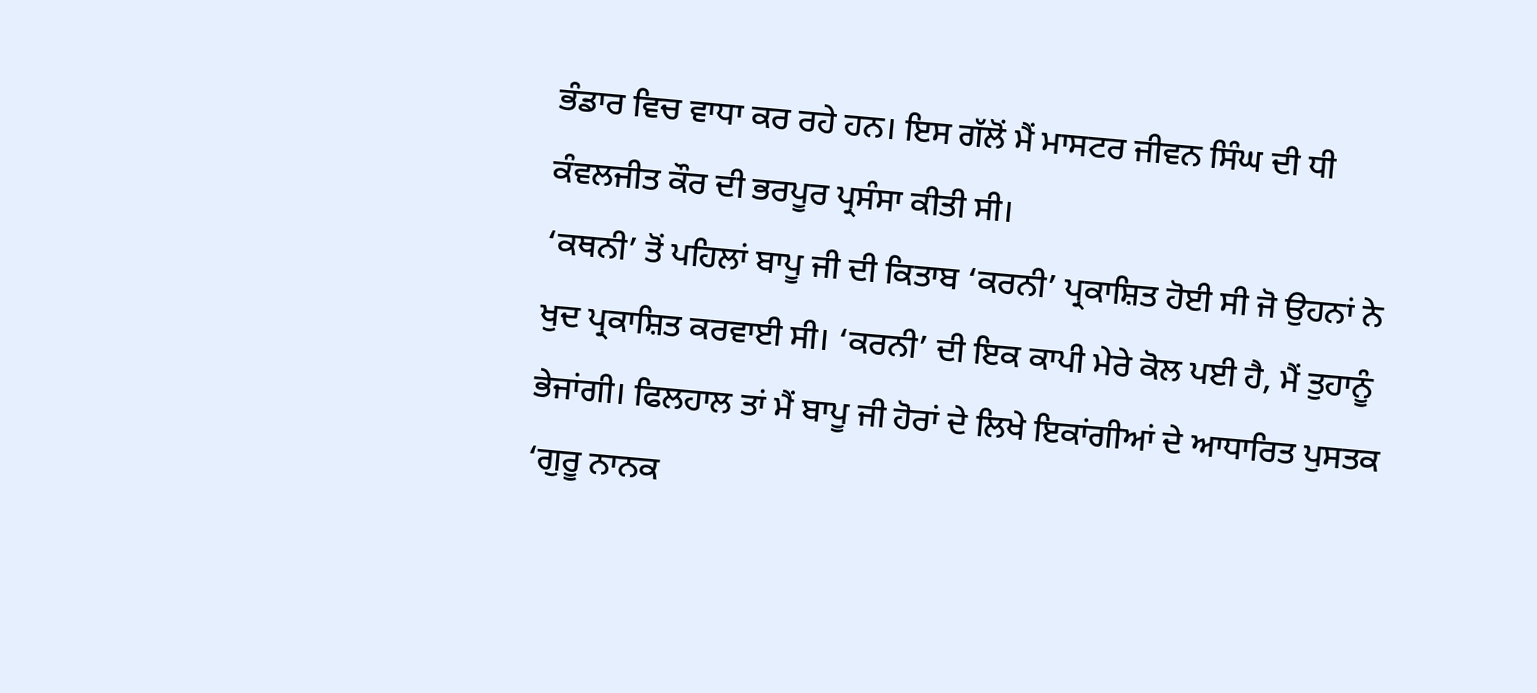ਭੰਡਾਰ ਵਿਚ ਵਾਧਾ ਕਰ ਰਹੇ ਹਨ। ਇਸ ਗੱਲੋਂ ਮੈਂ ਮਾਸਟਰ ਜੀਵਨ ਸਿੰਘ ਦੀ ਧੀ ਕੰਵਲਜੀਤ ਕੌਰ ਦੀ ਭਰਪੂਰ ਪ੍ਰਸੰਸਾ ਕੀਤੀ ਸੀ।
‘ਕਥਨੀ’ ਤੋਂ ਪਹਿਲਾਂ ਬਾਪੂ ਜੀ ਦੀ ਕਿਤਾਬ ‘ਕਰਨੀ’ ਪ੍ਰਕਾਸ਼ਿਤ ਹੋਈ ਸੀ ਜੋ ਉਹਨਾਂ ਨੇ ਖੁਦ ਪ੍ਰਕਾਸ਼ਿਤ ਕਰਵਾਈ ਸੀ। ‘ਕਰਨੀ’ ਦੀ ਇਕ ਕਾਪੀ ਮੇਰੇ ਕੋਲ ਪਈ ਹੈ, ਮੈਂ ਤੁਹਾਨੂੰ ਭੇਜਾਂਗੀ। ਫਿਲਹਾਲ ਤਾਂ ਮੈਂ ਬਾਪੂ ਜੀ ਹੋਰਾਂ ਦੇ ਲਿਖੇ ਇਕਾਂਗੀਆਂ ਦੇ ਆਧਾਰਿਤ ਪੁਸਤਕ ‘ਗੁਰੂ ਨਾਨਕ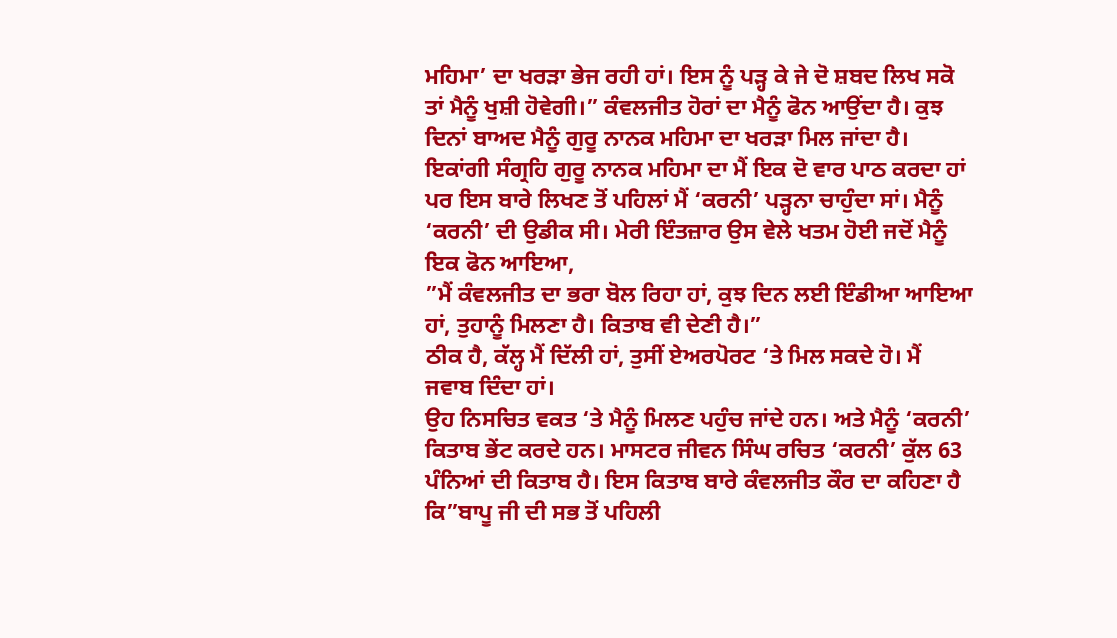ਮਹਿਮਾ’ ਦਾ ਖਰੜਾ ਭੇਜ ਰਹੀ ਹਾਂ। ਇਸ ਨੂੰ ਪੜ੍ਹ ਕੇ ਜੇ ਦੋ ਸ਼ਬਦ ਲਿਖ ਸਕੋ ਤਾਂ ਮੈਨੂੰ ਖੁਸ਼ੀ ਹੋਵੇਗੀ।” ਕੰਵਲਜੀਤ ਹੋਰਾਂ ਦਾ ਮੈਨੂੰ ਫੋਨ ਆਉਂਦਾ ਹੈ। ਕੁਝ ਦਿਨਾਂ ਬਾਅਦ ਮੈਨੂੰ ਗੁਰੂ ਨਾਨਕ ਮਹਿਮਾ ਦਾ ਖਰੜਾ ਮਿਲ ਜਾਂਦਾ ਹੈ। ਇਕਾਂਗੀ ਸੰਗ੍ਰਹਿ ਗੁਰੂ ਨਾਨਕ ਮਹਿਮਾ ਦਾ ਮੈਂ ਇਕ ਦੋ ਵਾਰ ਪਾਠ ਕਰਦਾ ਹਾਂ ਪਰ ਇਸ ਬਾਰੇ ਲਿਖਣ ਤੋਂ ਪਹਿਲਾਂ ਮੈਂ ‘ਕਰਨੀ’ ਪੜ੍ਹਨਾ ਚਾਹੁੰਦਾ ਸਾਂ। ਮੈਨੂੰ ‘ਕਰਨੀ’ ਦੀ ਉਡੀਕ ਸੀ। ਮੇਰੀ ਇੰਤਜ਼ਾਰ ਉਸ ਵੇਲੇ ਖਤਮ ਹੋਈ ਜਦੋਂ ਮੈਨੂੰ ਇਕ ਫੋਨ ਆਇਆ,
”ਮੈਂ ਕੰਵਲਜੀਤ ਦਾ ਭਰਾ ਬੋਲ ਰਿਹਾ ਹਾਂ, ਕੁਝ ਦਿਨ ਲਈ ਇੰਡੀਆ ਆਇਆ ਹਾਂ, ਤੁਹਾਨੂੰ ਮਿਲਣਾ ਹੈ। ਕਿਤਾਬ ਵੀ ਦੇਣੀ ਹੈ।”
ਠੀਕ ਹੈ, ਕੱਲ੍ਹ ਮੈਂ ਦਿੱਲੀ ਹਾਂ, ਤੁਸੀਂ ਏਅਰਪੋਰਟ ‘ਤੇ ਮਿਲ ਸਕਦੇ ਹੋ। ਮੈਂ ਜਵਾਬ ਦਿੰਦਾ ਹਾਂ।
ਉਹ ਨਿਸਚਿਤ ਵਕਤ ‘ਤੇ ਮੈਨੂੰ ਮਿਲਣ ਪਹੁੰਚ ਜਾਂਦੇ ਹਨ। ਅਤੇ ਮੈਨੂੰ ‘ਕਰਨੀ’ ਕਿਤਾਬ ਭੇਂਟ ਕਰਦੇ ਹਨ। ਮਾਸਟਰ ਜੀਵਨ ਸਿੰਘ ਰਚਿਤ ‘ਕਰਨੀ’ ਕੁੱਲ 63 ਪੰਨਿਆਂ ਦੀ ਕਿਤਾਬ ਹੈ। ਇਸ ਕਿਤਾਬ ਬਾਰੇ ਕੰਵਲਜੀਤ ਕੌਰ ਦਾ ਕਹਿਣਾ ਹੈ ਕਿ”ਬਾਪੂ ਜੀ ਦੀ ਸਭ ਤੋਂ ਪਹਿਲੀ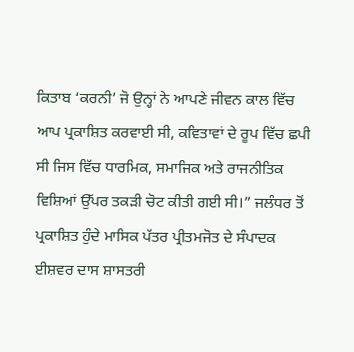ਕਿਤਾਬ ‘ਕਰਨੀ’ ਜੋ ਉਨ੍ਹਾਂ ਨੇ ਆਪਣੇ ਜੀਵਨ ਕਾਲ ਵਿੱਚ ਆਪ ਪ੍ਰਕਾਸ਼ਿਤ ਕਰਵਾਈ ਸੀ, ਕਵਿਤਾਵਾਂ ਦੇ ਰੂਪ ਵਿੱਚ ਛਪੀ ਸੀ ਜਿਸ ਵਿੱਚ ਧਾਰਮਿਕ, ਸਮਾਜਿਕ ਅਤੇ ਰਾਜਨੀਤਿਕ ਵਿਸ਼ਿਆਂ ਉੱਪਰ ਤਕੜੀ ਚੋਟ ਕੀਤੀ ਗਈ ਸੀ।” ਜਲੰਧਰ ਤੋਂ ਪ੍ਰਕਾਸ਼ਿਤ ਹੁੰਦੇ ਮਾਸਿਕ ਪੱਤਰ ਪ੍ਰੀਤਮਜੋਤ ਦੇ ਸੰਪਾਦਕ ਈਸ਼ਵਰ ਦਾਸ ਸ਼ਾਸਤਰੀ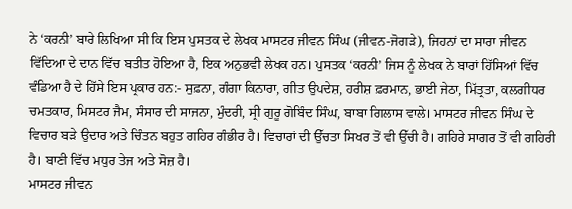ਨੇ ‘ਕਰਨੀ’ ਬਾਰੇ ਲਿਖਿਆ ਸੀ ਕਿ ਇਸ ਪੁਸਤਕ ਦੇ ਲੇਖਕ ਮਾਸਟਰ ਜੀਵਨ ਸਿੰਘ (ਜੀਵਨ-ਜੋਗੜੇ), ਜਿਹਨਾਂ ਦਾ ਸਾਰਾ ਜੀਵਨ ਵਿੱਦਿਆ ਦੇ ਦਾਨ ਵਿੱਚ ਬਤੀਤ ਹੋਇਆ ਹੈ, ਇਕ ਅਨੁਭਵੀ ਲੇਖਕ ਹਨ। ਪੁਸਤਕ ‘ਕਰਨੀ’ ਜਿਸ ਨੂੰ ਲੇਖਕ ਨੇ ਬਾਰਾਂ ਹਿੱਸਿਆਂ ਵਿੱਚ ਵੰਡਿਆ ਹੈ ਦੇ ਹਿੱਸੇ ਇਸ ਪ੍ਰਕਾਰ ਹਨ:- ਸੁਫ਼ਨਾ, ਗੰਗਾ ਕਿਨਾਰਾ, ਗੀਤ ਉਪਦੇਸ਼, ਹਰੀਸ਼ ਫ਼ਰਮਾਨ, ਭਾਈ ਜੇਠਾ, ਮਿੱਤ੍ਰਤਾ, ਕਲਗੀਧਰ ਚਮਤਕਾਰ, ਮਿਸਟਰ ਜੈਮ, ਸੰਸਾਰ ਦੀ ਸਾਜਨਾ, ਮੁੰਦਰੀ, ਸ੍ਰੀ ਗੁਰੂ ਗੋਬਿੰਦ ਸਿੰਘ, ਬਾਬਾ ਗਿਲਾਸ ਵਾਲੇ। ਮਾਸਟਰ ਜੀਵਨ ਸਿੰਘ ਦੇ ਵਿਚਾਰ ਬੜੇ ਉਦਾਰ ਅਤੇ ਚਿੰਤਨ ਬਹੁਤ ਗਹਿਰ ਗੰਭੀਰ ਹੈ। ਵਿਚਾਰਾਂ ਦੀ ਉੱਚਤਾ ਸਿਖਰ ਤੋਂ ਵੀ ਉੱਚੀ ਹੈ। ਗਹਿਰੇ ਸਾਗਰ ਤੋਂ ਵੀ ਗਹਿਰੀ ਹੈ। ਬਾਣੀ ਵਿੱਚ ਮਧੁਰ ਤੇਜ ਅਤੇ ਸੋਜ਼ ਹੈ।
ਮਾਸਟਰ ਜੀਵਨ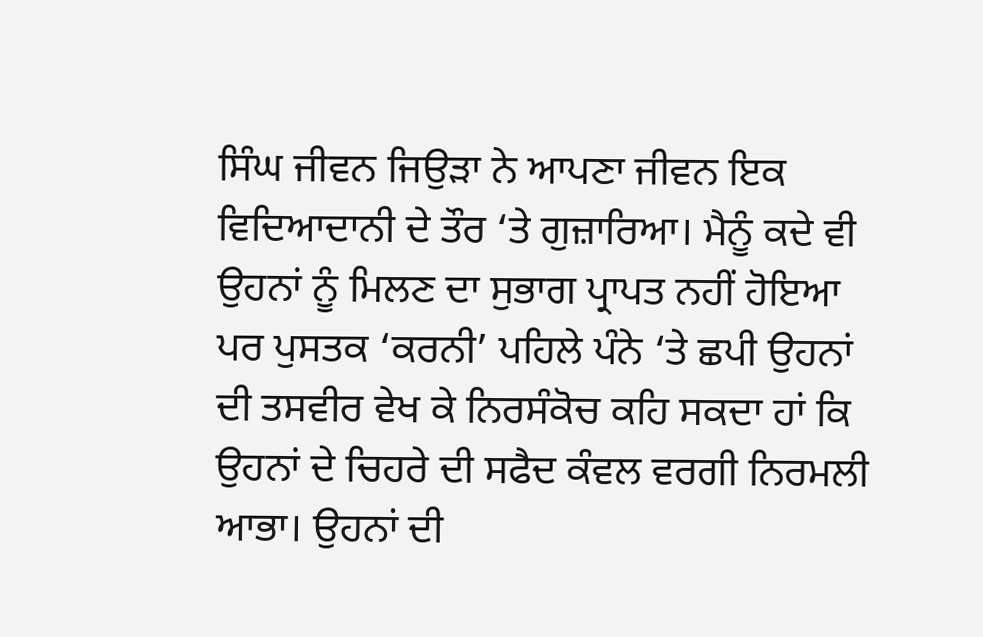ਸਿੰਘ ਜੀਵਨ ਜਿਉੜਾ ਨੇ ਆਪਣਾ ਜੀਵਨ ਇਕ ਵਿਦਿਆਦਾਨੀ ਦੇ ਤੌਰ ‘ਤੇ ਗੁਜ਼ਾਰਿਆ। ਮੈਨੂੰ ਕਦੇ ਵੀ ਉਹਨਾਂ ਨੂੰ ਮਿਲਣ ਦਾ ਸੁਭਾਗ ਪ੍ਰਾਪਤ ਨਹੀਂ ਹੋਇਆ ਪਰ ਪੁਸਤਕ ‘ਕਰਨੀ’ ਪਹਿਲੇ ਪੰਨੇ ‘ਤੇ ਛਪੀ ਉਹਨਾਂ ਦੀ ਤਸਵੀਰ ਵੇਖ ਕੇ ਨਿਰਸੰਕੋਚ ਕਹਿ ਸਕਦਾ ਹਾਂ ਕਿ ਉਹਨਾਂ ਦੇ ਚਿਹਰੇ ਦੀ ਸਫੈਦ ਕੰਵਲ ਵਰਗੀ ਨਿਰਮਲੀ ਆਭਾ। ਉਹਨਾਂ ਦੀ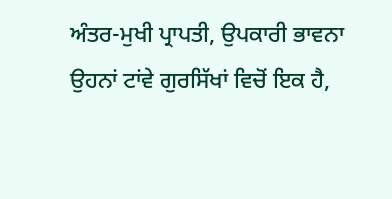ਅੰਤਰ-ਮੁਖੀ ਪ੍ਰਾਪਤੀ, ਉਪਕਾਰੀ ਭਾਵਨਾ ਉਹਨਾਂ ਟਾਂਵੇ ਗੁਰਸਿੱਖਾਂ ਵਿਚੋਂ ਇਕ ਹੈ,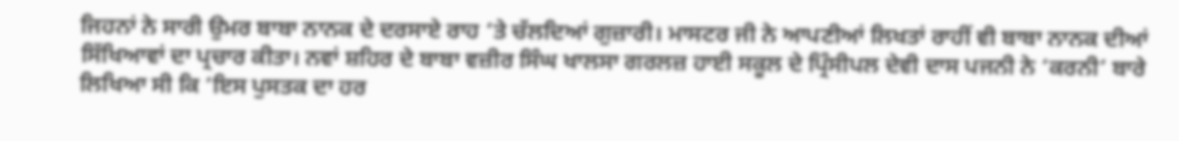ਜਿਹਨਾਂ ਨੇ ਸਾਰੀ ਉਮਰ ਬਾਬਾ ਨਾਨਕ ਦੇ ਦਰਸਾਏ ਰਾਹ ‘ਤੇ ਚੱਲਦਿਆਂ ਗੁਜ਼ਾਰੀ। ਮਾਸਟਰ ਜੀ ਨੇ ਆਪਣੀਆਂ ਲਿਖਤਾਂ ਰਾਹੀਂ ਵੀ ਬਾਬਾ ਨਾਨਕ ਦੀਆਂ ਸਿੱਖਿਆਵਾਂ ਦਾ ਪ੍ਰਚਾਰ ਕੀਤਾ। ਨਵਾਂ ਸ਼ਹਿਰ ਦੇ ਬਾਬਾ ਵਜ਼ੀਰ ਸਿੰਘ ਖਾਲਸਾ ਗਰਲਜ਼ ਹਾਈ ਸਕੂਲ ਦੇ ਪ੍ਰਿੰਸੀਪਲ ਦੇਵੀ ਦਾਸ ਪਜਨੀ ਨੇ ‘ਕਰਨੀ’ ਬਾਰੇ ਲਿਖਿਆ ਸੀ ਕਿ ‘ਇਸ ਪੁਸਤਕ ਦਾ ਹਰ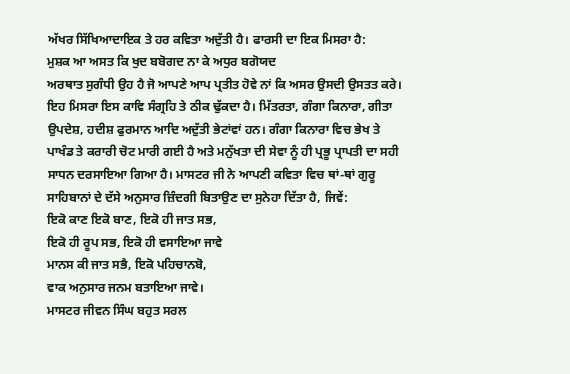ਅੱਖਰ ਸਿੱਖਿਆਦਾਇਕ ਤੇ ਹਰ ਕਵਿਤਾ ਅਦੁੱਤੀ ਹੈ। ਫਾਰਸੀ ਦਾ ਇਕ ਮਿਸਰਾ ਹੈ:
ਮੁਸ਼ਕ ਆ ਅਸਤ ਕਿ ਖੁਦ ਬਬੋਗਦ ਨਾ ਕੇ ਅਧੁਰ ਬਗੋਯਦ
ਅਰਥਾਤ ਸੁਗੰਧੀ ਉਹ ਹੈ ਜੋ ਆਪਣੇ ਆਪ ਪ੍ਰਤੀਤ ਹੋਵੇ ਨਾਂ ਕਿ ਅਸਰ ਉਸਦੀ ਉਸਤਤ ਕਰੇ। ਇਹ ਮਿਸਰਾ ਇਸ ਕਾਵਿ ਸੰਗ੍ਰਹਿ ਤੇ ਠੀਕ ਢੁੱਕਦਾ ਹੈ। ਮਿੱਤਰਤਾ, ਗੰਗਾ ਕਿਨਾਰਾ, ਗੀਤਾ ਉਪਦੇਸ਼, ਹਦੀਸ਼ ਫੁਰਮਾਨ ਆਦਿ ਅਦੁੱਤੀ ਭੇਟਾਂਵਾਂ ਹਨ। ਗੰਗਾ ਕਿਨਾਰਾ ਵਿਚ ਭੇਖ ਤੇ ਪਾਖੰਡ ਤੇ ਕਰਾਰੀ ਚੋਟ ਮਾਰੀ ਗਈ ਹੈ ਅਤੇ ਮਨੁੱਖਤਾ ਦੀ ਸੇਵਾ ਨੂੰ ਹੀ ਪ੍ਰਭੂ ਪ੍ਰਾਪਤੀ ਦਾ ਸਹੀ ਸਾਧਨ ਦਰਸਾਇਆ ਗਿਆ ਹੈ। ਮਾਸਟਰ ਜੀ ਨੇ ਆਪਣੀ ਕਵਿਤਾ ਵਿਚ ਥਾਂ-ਥਾਂ ਗੁਰੂ ਸਾਹਿਬਾਨਾਂ ਦੇ ਦੱਸੇ ਅਨੁਸਾਰ ਜ਼ਿੰਦਗੀ ਬਿਤਾਉਣ ਦਾ ਸੁਨੇਹਾ ਦਿੱਤਾ ਹੈ, ਜਿਵੇਂ:
ਇਕੋ ਕਾਣ ਇਕੋ ਬਾਣ, ਇਕੋ ਹੀ ਜਾਤ ਸਭ,
ਇਕੋ ਹੀ ਰੂਪ ਸਭ, ਇਕੋ ਹੀ ਵਸਾਇਆ ਜਾਵੇ
ਮਾਨਸ ਕੀ ਜਾਤ ਸਭੈ, ਇਕੋ ਪਹਿਚਾਨਬੋ,
ਵਾਕ ਅਨੁਸਾਰ ਜਨਮ ਬਤਾਇਆ ਜਾਵੇ।
ਮਾਸਟਰ ਜੀਵਨ ਸਿੰਘ ਬਹੁਤ ਸਰਲ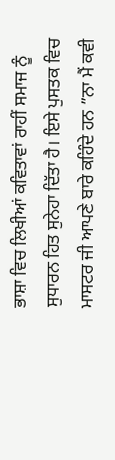ਭਾਸ਼ਾ ਵਿਚ ਲਿਖੀਆਂ ਕਵਿਤਾਵਾਂ ਰਾਹੀਂ ਸਮਾਜ ਨੂੰ ਸੁਧਾਰਨ ਹਿਤ ਸੁਨੇਹਾ ਦਿੱਤਾ ਹੈ। ਇਸੇ ਪੁਸਤਕ ਵਿਚ ਮਾਸਟਰ ਜੀ ਆਪਣੇ ਬਾਰੇ ਕਹਿੰਦੇ ਹਨ ”ਨਾ ਮੈਂ ਕਵੀ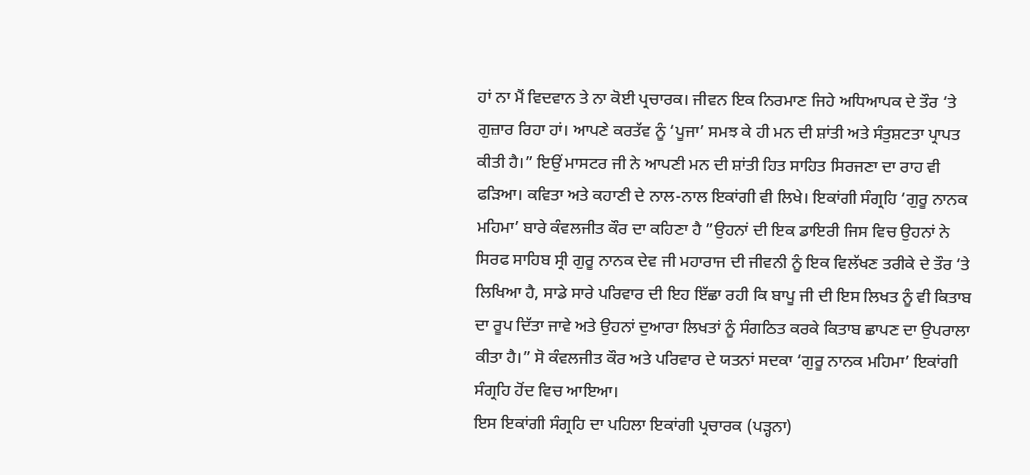ਹਾਂ ਨਾ ਮੈਂ ਵਿਦਵਾਨ ਤੇ ਨਾ ਕੋਈ ਪ੍ਰਚਾਰਕ। ਜੀਵਨ ਇਕ ਨਿਰਮਾਣ ਜਿਹੇ ਅਧਿਆਪਕ ਦੇ ਤੌਰ ‘ਤੇ ਗੁਜ਼ਾਰ ਰਿਹਾ ਹਾਂ। ਆਪਣੇ ਕਰਤੱਵ ਨੂੰ ‘ਪੂਜਾ’ ਸਮਝ ਕੇ ਹੀ ਮਨ ਦੀ ਸ਼ਾਂਤੀ ਅਤੇ ਸੰਤੁਸ਼ਟਤਾ ਪ੍ਰਾਪਤ ਕੀਤੀ ਹੈ।” ਇਉਂ ਮਾਸਟਰ ਜੀ ਨੇ ਆਪਣੀ ਮਨ ਦੀ ਸ਼ਾਂਤੀ ਹਿਤ ਸਾਹਿਤ ਸਿਰਜਣਾ ਦਾ ਰਾਹ ਵੀ ਫੜਿਆ। ਕਵਿਤਾ ਅਤੇ ਕਹਾਣੀ ਦੇ ਨਾਲ-ਨਾਲ ਇਕਾਂਗੀ ਵੀ ਲਿਖੇ। ਇਕਾਂਗੀ ਸੰਗ੍ਰਹਿ ‘ਗੁਰੂ ਨਾਨਕ ਮਹਿਮਾ’ ਬਾਰੇ ਕੰਵਲਜੀਤ ਕੌਰ ਦਾ ਕਹਿਣਾ ਹੈ ”ਉਹਨਾਂ ਦੀ ਇਕ ਡਾਇਰੀ ਜਿਸ ਵਿਚ ਉਹਨਾਂ ਨੇ ਸਿਰਫ ਸਾਹਿਬ ਸ੍ਰੀ ਗੁਰੂ ਨਾਨਕ ਦੇਵ ਜੀ ਮਹਾਰਾਜ ਦੀ ਜੀਵਨੀ ਨੂੰ ਇਕ ਵਿਲੱਖਣ ਤਰੀਕੇ ਦੇ ਤੌਰ ‘ਤੇ ਲਿਖਿਆ ਹੈ, ਸਾਡੇ ਸਾਰੇ ਪਰਿਵਾਰ ਦੀ ਇਹ ਇੱਛਾ ਰਹੀ ਕਿ ਬਾਪੂ ਜੀ ਦੀ ਇਸ ਲਿਖਤ ਨੂੰ ਵੀ ਕਿਤਾਬ ਦਾ ਰੂਪ ਦਿੱਤਾ ਜਾਵੇ ਅਤੇ ਉਹਨਾਂ ਦੁਆਰਾ ਲਿਖਤਾਂ ਨੂੰ ਸੰਗਠਿਤ ਕਰਕੇ ਕਿਤਾਬ ਛਾਪਣ ਦਾ ਉਪਰਾਲਾ ਕੀਤਾ ਹੈ।” ਸੋ ਕੰਵਲਜੀਤ ਕੌਰ ਅਤੇ ਪਰਿਵਾਰ ਦੇ ਯਤਨਾਂ ਸਦਕਾ ‘ਗੁਰੂ ਨਾਨਕ ਮਹਿਮਾ’ ਇਕਾਂਗੀ ਸੰਗ੍ਰਹਿ ਹੋਂਦ ਵਿਚ ਆਇਆ।
ਇਸ ਇਕਾਂਗੀ ਸੰਗ੍ਰਹਿ ਦਾ ਪਹਿਲਾ ਇਕਾਂਗੀ ਪ੍ਰਚਾਰਕ (ਪੜ੍ਹਨਾ)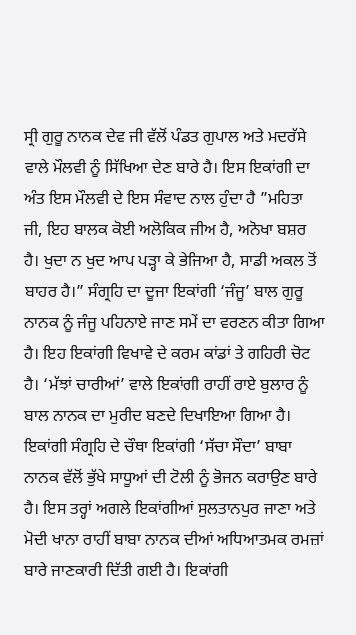ਸ੍ਰੀ ਗੁਰੂ ਨਾਨਕ ਦੇਵ ਜੀ ਵੱਲੋਂ ਪੰਡਤ ਗੁਪਾਲ ਅਤੇ ਮਦਰੱਸੇ ਵਾਲੇ ਮੌਲਵੀ ਨੂੰ ਸਿੱਖਿਆ ਦੇਣ ਬਾਰੇ ਹੈ। ਇਸ ਇਕਾਂਗੀ ਦਾ ਅੰਤ ਇਸ ਮੌਲਵੀ ਦੇ ਇਸ ਸੰਵਾਦ ਨਾਲ ਹੁੰਦਾ ਹੈ ”ਮਹਿਤਾ ਜੀ, ਇਹ ਬਾਲਕ ਕੋਈ ਅਲੋਕਿਕ ਜੀਅ ਹੈ, ਅਨੋਖਾ ਬਸ਼ਰ ਹੈ। ਖੁਦਾ ਨ ਖੁਦ ਆਪ ਪੜ੍ਹਾ ਕੇ ਭੇਜਿਆ ਹੈ, ਸਾਡੀ ਅਕਲ ਤੋਂ ਬਾਹਰ ਹੈ।” ਸੰਗ੍ਰਹਿ ਦਾ ਦੂਜਾ ਇਕਾਂਗੀ ‘ਜੰਜੂ’ ਬਾਲ ਗੁਰੂ ਨਾਨਕ ਨੂੰ ਜੰਜੂ ਪਹਿਨਾਏ ਜਾਣ ਸਮੇਂ ਦਾ ਵਰਣਨ ਕੀਤਾ ਗਿਆ ਹੈ। ਇਹ ਇਕਾਂਗੀ ਵਿਖਾਵੇ ਦੇ ਕਰਮ ਕਾਂਡਾਂ ਤੇ ਗਹਿਰੀ ਚੋਟ ਹੈ। ‘ਮੱਝਾਂ ਚਾਰੀਆਂ’ ਵਾਲੇ ਇਕਾਂਗੀ ਰਾਹੀਂ ਰਾਏ ਬੁਲਾਰ ਨੂੰ ਬਾਲ ਨਾਨਕ ਦਾ ਮੁਰੀਦ ਬਣਦੇ ਦਿਖਾਇਆ ਗਿਆ ਹੈ। ਇਕਾਂਗੀ ਸੰਗ੍ਰਹਿ ਦੇ ਚੌਥਾ ਇਕਾਂਗੀ ‘ਸੱਚਾ ਸੌਦਾ’ ਬਾਬਾ ਨਾਨਕ ਵੱਲੋਂ ਭੁੱਖੇ ਸਾਧੂਆਂ ਦੀ ਟੋਲੀ ਨੂੰ ਭੋਜਨ ਕਰਾਉਣ ਬਾਰੇ ਹੈ। ਇਸ ਤਰ੍ਹਾਂ ਅਗਲੇ ਇਕਾਂਗੀਆਂ ਸੁਲਤਾਨਪੁਰ ਜਾਣਾ ਅਤੇ ਮੋਦੀ ਖਾਨਾ ਰਾਹੀਂ ਬਾਬਾ ਨਾਨਕ ਦੀਆਂ ਅਧਿਆਤਮਕ ਰਮਜ਼ਾਂ ਬਾਰੇ ਜਾਣਕਾਰੀ ਦਿੱਤੀ ਗਈ ਹੈ। ਇਕਾਂਗੀ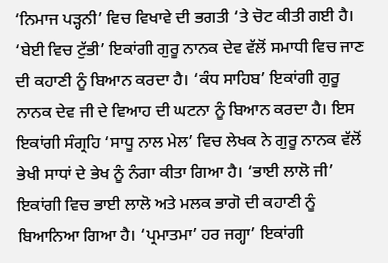‘ਨਿਮਾਜ ਪੜ੍ਹਨੀ’ ਵਿਚ ਵਿਖਾਵੇ ਦੀ ਭਗਤੀ ‘ਤੇ ਚੋਟ ਕੀਤੀ ਗਈ ਹੈ। ‘ਬੇਈ ਵਿਚ ਟੁੱਭੀ’ ਇਕਾਂਗੀ ਗੁਰੂ ਨਾਨਕ ਦੇਵ ਵੱਲੋਂ ਸਮਾਧੀ ਵਿਚ ਜਾਣ ਦੀ ਕਹਾਣੀ ਨੂੰ ਬਿਆਨ ਕਰਦਾ ਹੈ। ‘ਕੰਧ ਸਾਹਿਬ’ ਇਕਾਂਗੀ ਗੁਰੂ ਨਾਨਕ ਦੇਵ ਜੀ ਦੇ ਵਿਆਹ ਦੀ ਘਟਨਾ ਨੂੰ ਬਿਆਨ ਕਰਦਾ ਹੈ। ਇਸ ਇਕਾਂਗੀ ਸੰਗ੍ਰਹਿ ‘ਸਾਧੂ ਨਾਲ ਮੇਲ’ ਵਿਚ ਲੇਖਕ ਨੇ ਗੁਰੂ ਨਾਨਕ ਵੱਲੋਂ ਭੇਖੀ ਸਾਧਾਂ ਦੇ ਭੇਖ ਨੂੰ ਨੰਗਾ ਕੀਤਾ ਗਿਆ ਹੈ। ‘ਭਾਈ ਲਾਲੋ ਜੀ’ ਇਕਾਂਗੀ ਵਿਚ ਭਾਈ ਲਾਲੋ ਅਤੇ ਮਲਕ ਭਾਗੋ ਦੀ ਕਹਾਣੀ ਨੂੰ ਬਿਆਨਿਆ ਗਿਆ ਹੈ। ‘ਪ੍ਰਮਾਤਮਾ’ ਹਰ ਜਗ੍ਹਾ’ ਇਕਾਂਗੀ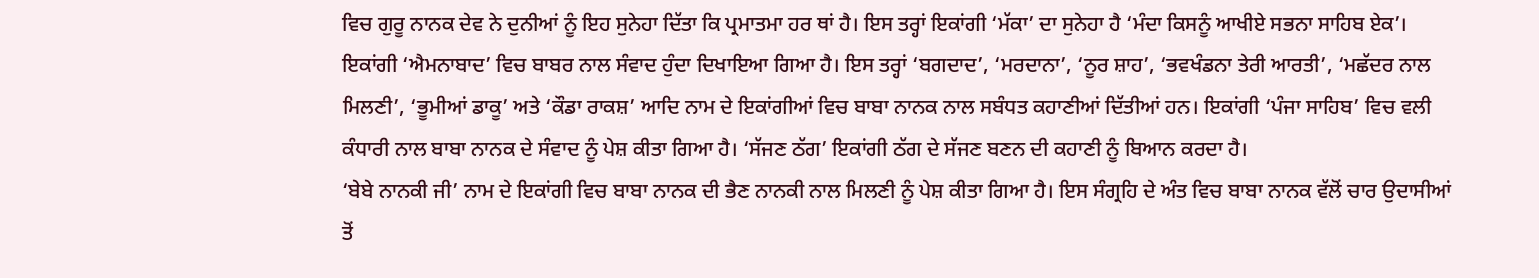ਵਿਚ ਗੁਰੂ ਨਾਨਕ ਦੇਵ ਨੇ ਦੁਨੀਆਂ ਨੂੰ ਇਹ ਸੁਨੇਹਾ ਦਿੱਤਾ ਕਿ ਪ੍ਰਮਾਤਮਾ ਹਰ ਥਾਂ ਹੈ। ਇਸ ਤਰ੍ਹਾਂ ਇਕਾਂਗੀ ‘ਮੱਕਾ’ ਦਾ ਸੁਨੇਹਾ ਹੈ ‘ਮੰਦਾ ਕਿਸਨੂੰ ਆਖੀਏ ਸਭਨਾ ਸਾਹਿਬ ਏਕ’। ਇਕਾਂਗੀ ‘ਐਮਨਾਬਾਦ’ ਵਿਚ ਬਾਬਰ ਨਾਲ ਸੰਵਾਦ ਹੁੰਦਾ ਦਿਖਾਇਆ ਗਿਆ ਹੈ। ਇਸ ਤਰ੍ਹਾਂ ‘ਬਗਦਾਦ’, ‘ਮਰਦਾਨਾ’, ‘ਨੂਰ ਸ਼ਾਹ’, ‘ਭਵਖੰਡਨਾ ਤੇਰੀ ਆਰਤੀ’, ‘ਮਛੱਦਰ ਨਾਲ ਮਿਲਣੀ’, ‘ਭੂਮੀਆਂ ਡਾਕੂ’ ਅਤੇ ‘ਕੌਡਾ ਰਾਕਸ਼’ ਆਦਿ ਨਾਮ ਦੇ ਇਕਾਂਗੀਆਂ ਵਿਚ ਬਾਬਾ ਨਾਨਕ ਨਾਲ ਸਬੰਧਤ ਕਹਾਣੀਆਂ ਦਿੱਤੀਆਂ ਹਨ। ਇਕਾਂਗੀ ‘ਪੰਜਾ ਸਾਹਿਬ’ ਵਿਚ ਵਲੀ ਕੰਧਾਰੀ ਨਾਲ ਬਾਬਾ ਨਾਨਕ ਦੇ ਸੰਵਾਦ ਨੂੰ ਪੇਸ਼ ਕੀਤਾ ਗਿਆ ਹੈ। ‘ਸੱਜਣ ਠੱਗ’ ਇਕਾਂਗੀ ਠੱਗ ਦੇ ਸੱਜਣ ਬਣਨ ਦੀ ਕਹਾਣੀ ਨੂੰ ਬਿਆਨ ਕਰਦਾ ਹੈ।
‘ਬੇਬੇ ਨਾਨਕੀ ਜੀ’ ਨਾਮ ਦੇ ਇਕਾਂਗੀ ਵਿਚ ਬਾਬਾ ਨਾਨਕ ਦੀ ਭੈਣ ਨਾਨਕੀ ਨਾਲ ਮਿਲਣੀ ਨੂੰ ਪੇਸ਼ ਕੀਤਾ ਗਿਆ ਹੈ। ਇਸ ਸੰਗ੍ਰਹਿ ਦੇ ਅੰਤ ਵਿਚ ਬਾਬਾ ਨਾਨਕ ਵੱਲੋਂ ਚਾਰ ਉਦਾਸੀਆਂ ਤੋਂ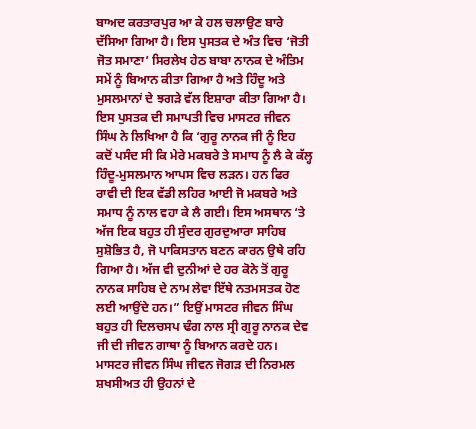ਬਾਅਦ ਕਰਤਾਰਪੁਰ ਆ ਕੇ ਹਲ ਚਲਾਉਣ ਬਾਰੇ ਦੱਸਿਆ ਗਿਆ ਹੈ। ਇਸ ਪੁਸਤਕ ਦੇ ਅੰਤ ਵਿਚ ‘ਜੋਤੀ ਜੋਤ ਸਮਾਣਾ’ ਸਿਰਲੇਖ ਹੇਠ ਬਾਬਾ ਨਾਨਕ ਦੇ ਅੰਤਿਮ ਸਮੇਂ ਨੂੰ ਬਿਆਨ ਕੀਤਾ ਗਿਆ ਹੈ ਅਤੇ ਹਿੰਦੂ ਅਤੇ ਮੁਸਲਮਾਨਾਂ ਦੇ ਝਗੜੇ ਵੱਲ ਇਸ਼ਾਰਾ ਕੀਤਾ ਗਿਆ ਹੈ। ਇਸ ਪੁਸਤਕ ਦੀ ਸਮਾਪਤੀ ਵਿਚ ਮਾਸਟਰ ਜੀਵਨ ਸਿੰਘ ਨੇ ਲਿਖਿਆ ਹੈ ਕਿ ‘ਗੁਰੂ ਨਾਨਕ ਜੀ ਨੂੰ ਇਹ ਕਦੋਂ ਪਸੰਦ ਸੀ ਕਿ ਮੇਰੇ ਮਕਬਰੇ ਤੇ ਸਮਾਧ ਨੂੰ ਲੈ ਕੇ ਕੱਲ੍ਹ ਹਿੰਦੂ-ਮੁਸਲਮਾਨ ਆਪਸ ਵਿਚ ਲੜਨ। ਹਨ ਫਿਰ ਰਾਵੀ ਦੀ ਇਕ ਵੱਡੀ ਲਹਿਰ ਆਈ ਜੋ ਮਕਬਰੇ ਅਤੇ ਸਮਾਧ ਨੂੰ ਨਾਲ ਵਹਾ ਕੇ ਲੈ ਗਈ। ਇਸ ਅਸਥਾਨ ‘ਤੇ ਅੱਜ ਇਕ ਬਹੁਤ ਹੀ ਸੁੰਦਰ ਗੁਰਦੁਆਰਾ ਸਾਹਿਬ ਸੁਸ਼ੋਭਿਤ ਹੈ, ਜੋ ਪਾਕਿਸਤਾਨ ਬਣਨ ਕਾਰਨ ਉਥੇ ਰਹਿ ਗਿਆ ਹੈ। ਅੱਜ ਵੀ ਦੁਨੀਆਂ ਦੇ ਹਰ ਕੋਨੇ ਤੋਂ ਗੁਰੂ ਨਾਨਕ ਸਾਹਿਬ ਦੇ ਨਾਮ ਲੇਵਾ ਇੱਥੇ ਨਤਮਸਤਕ ਹੋਣ ਲਈ ਆਉਂਦੇ ਹਨ।” ਇਉਂ ਮਾਸਟਰ ਜੀਵਨ ਸਿੰਘ ਬਹੁਤ ਹੀ ਦਿਲਚਸਪ ਢੰਗ ਨਾਲ ਸ੍ਰੀ ਗੁਰੂ ਨਾਨਕ ਦੇਵ ਜੀ ਦੀ ਜੀਵਨ ਗਾਥਾ ਨੂੰ ਬਿਆਨ ਕਰਦੇ ਹਨ।
ਮਾਸਟਰ ਜੀਵਨ ਸਿੰਘ ਜੀਵਨ ਜੋਗੜ ਦੀ ਨਿਰਮਲ ਸ਼ਖਸੀਅਤ ਹੀ ਉਹਨਾਂ ਦੇ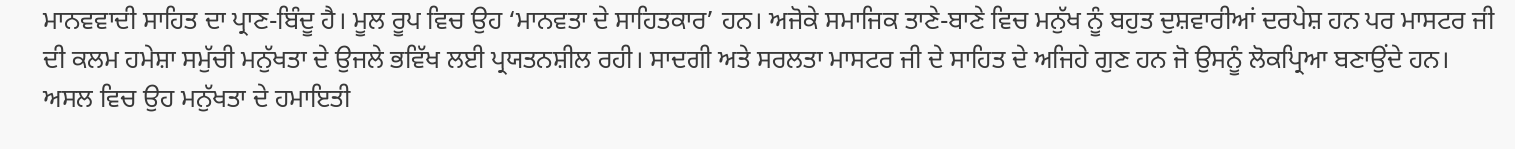ਮਾਨਵਵਾਦੀ ਸਾਹਿਤ ਦਾ ਪ੍ਰਾਣ-ਬਿੰਦੂ ਹੈ। ਮੂਲ ਰੂਪ ਵਿਚ ਉਹ ‘ਮਾਨਵਤਾ ਦੇ ਸਾਹਿਤਕਾਰ’ ਹਨ। ਅਜੋਕੇ ਸਮਾਜਿਕ ਤਾਣੇ-ਬਾਣੇ ਵਿਚ ਮਨੁੱਖ ਨੂੰ ਬਹੁਤ ਦੁਸ਼ਵਾਰੀਆਂ ਦਰਪੇਸ਼ ਹਨ ਪਰ ਮਾਸਟਰ ਜੀ ਦੀ ਕਲਮ ਹਮੇਸ਼ਾ ਸਮੁੱਚੀ ਮਨੁੱਖਤਾ ਦੇ ਉਜਲੇ ਭਵਿੱਖ ਲਈ ਪ੍ਰਯਤਨਸ਼ੀਲ ਰਹੀ। ਸਾਦਗੀ ਅਤੇ ਸਰਲਤਾ ਮਾਸਟਰ ਜੀ ਦੇ ਸਾਹਿਤ ਦੇ ਅਜਿਹੇ ਗੁਣ ਹਨ ਜੋ ਉਸਨੂੰ ਲੋਕਪ੍ਰਿਆ ਬਣਾਉਂਦੇ ਹਨ। ਅਸਲ ਵਿਚ ਉਹ ਮਨੁੱਖਤਾ ਦੇ ਹਮਾਇਤੀ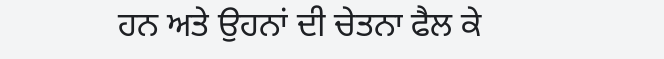ਹਨ ਅਤੇ ਉਹਨਾਂ ਦੀ ਚੇਤਨਾ ਫੈਲ ਕੇ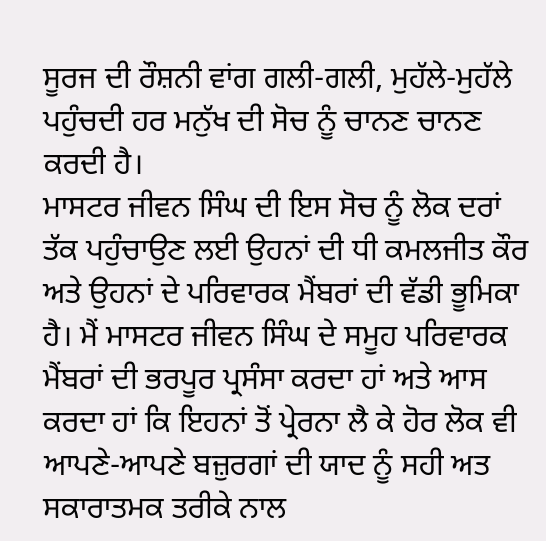ਸੂਰਜ ਦੀ ਰੌਸ਼ਨੀ ਵਾਂਗ ਗਲੀ-ਗਲੀ, ਮੁਹੱਲੇ-ਮੁਹੱਲੇ ਪਹੁੰਚਦੀ ਹਰ ਮਨੁੱਖ ਦੀ ਸੋਚ ਨੂੰ ਚਾਨਣ ਚਾਨਣ ਕਰਦੀ ਹੈ।
ਮਾਸਟਰ ਜੀਵਨ ਸਿੰਘ ਦੀ ਇਸ ਸੋਚ ਨੂੰ ਲੋਕ ਦਰਾਂ ਤੱਕ ਪਹੁੰਚਾਉਣ ਲਈ ਉਹਨਾਂ ਦੀ ਧੀ ਕਮਲਜੀਤ ਕੌਰ ਅਤੇ ਉਹਨਾਂ ਦੇ ਪਰਿਵਾਰਕ ਮੈਂਬਰਾਂ ਦੀ ਵੱਡੀ ਭੂਮਿਕਾ ਹੈ। ਮੈਂ ਮਾਸਟਰ ਜੀਵਨ ਸਿੰਘ ਦੇ ਸਮੂਹ ਪਰਿਵਾਰਕ ਮੈਂਬਰਾਂ ਦੀ ਭਰਪੂਰ ਪ੍ਰਸੰਸਾ ਕਰਦਾ ਹਾਂ ਅਤੇ ਆਸ ਕਰਦਾ ਹਾਂ ਕਿ ਇਹਨਾਂ ਤੋਂ ਪ੍ਰੇਰਨਾ ਲੈ ਕੇ ਹੋਰ ਲੋਕ ਵੀ ਆਪਣੇ-ਆਪਣੇ ਬਜ਼ੁਰਗਾਂ ਦੀ ਯਾਦ ਨੂੰ ਸਹੀ ਅਤ ਸਕਾਰਾਤਮਕ ਤਰੀਕੇ ਨਾਲ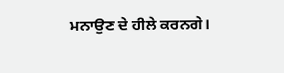ਮਨਾਉਣ ਦੇ ਹੀਲੇ ਕਰਨਗੇ।